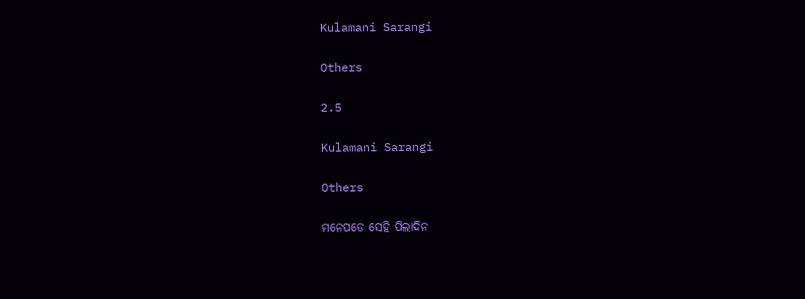Kulamani Sarangi

Others

2.5

Kulamani Sarangi

Others

ମନେପଡେ ସେହି ପିଲାଦିନ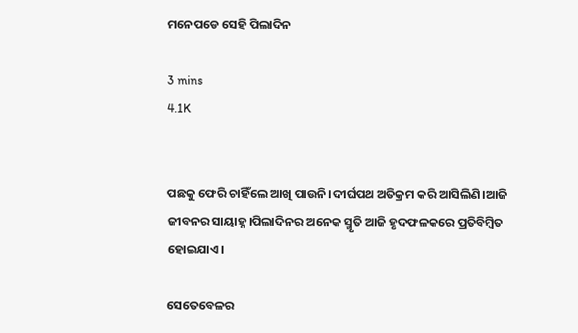ମନେପଡେ ସେହି ପିଲାଦିନ

3 mins
4.1K


ପଛକୁ ଫେରି ଚାହିଁଲେ ଆଖି ପାଉନି।ଦୀର୍ଘପଥ ଅତିକ୍ରମ କରି ଆସିଲିଣି।ଆଜି ଜୀବନର ସାୟାହ୍ନ।ପିଲାଦିନର ଅନେକ ସ୍ମୃତି ଆଜି ହୃଦଫଳକରେ ପ୍ରତିବିମ୍ବିତ ହୋଇଯାଏ।

ସେତେବେଳର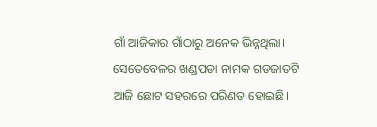ଗାଁ ଆଜିକାର ଗାଁଠାରୁ ଅନେକ ଭିନ୍ନଥିଲା। ସେତେବେଳର ଖଣ୍ଡପଡା ନାମକ ଗଡଜାତଟି ଆଜି ଛୋଟ ସହରରେ ପରିଣତ ହୋଇଛି।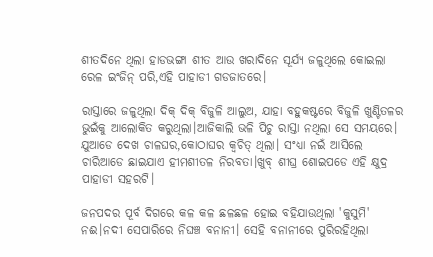ଶୀତଦିନେ ଥିଲା ହାଡଭଙ୍ଗା ଶୀତ ଆଉ ଖରାଦିନେ ସୂର୍ଯ୍ୟ ଜଳୁଥିଲେ କୋଇଲା ରେଳ ଇଂଜିନ୍ ପରି,ଏହି ପାହାଡୀ ଗଡଜାତରେ।

ରାସ୍ତାରେ ଜଳୁଥିଲା ଦିକ୍ ଦିକ୍ ବିଜୁଳି ଆଲୁଅ, ଯାହା ବହୁକଷ୍ଟରେ ବିଜୁଳି ଖୁଣ୍ଟିତଳର ଭୁଇଁକୁ ଆଲୋକିତ କରୁଥିଲା।ଆଜିକାଲି ଭଳି ପିଚୁ ରାସ୍ତା ନଥିଲା ସେ ସମୟରେ। ଯୁଆଡେ ଦେଖ ଚାଳଘର,କୋଠାଘର କ୍ୱଚିତ୍ ଥିଲା। ସଂଧ୍ୟା ନଇଁ ଆସିଲେ ଚାରିଆଡେ ଛାଇଯାଏ ହୀମଶୀତଳ ନିରବତା।ଖୁବ୍ ଶୀଘ୍ର ଶୋଇପଡେ ଏହି କ୍ଷୁଦ୍ର ପାହାଡୀ ସହରଟି।

ଜନପଦର ପୂର୍ବ ଦିଗରେ କଳ କଳ ଛଳଛଳ ହୋଇ ବହିଯାଉଥିଲା 'କୁସୁମି' ନଈ।ନଦୀ ସେପାରିରେ ନିଘଞ୍ଚ ବନାନୀ। ସେହି ବନାନୀରେ ପୁରିରହିଥିଲା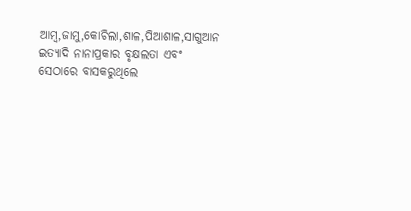ଆମ୍ବ,ଜାମୁ,କୋଚିଲା,ଶାଳ,ପିଆଶାଳ,ସାଗୁଆନ ଇତ୍ୟାଦି ନାନାପ୍ରକାର ବୃକ୍ଷଲତା ଏବଂ ସେଠାରେ ବାସକରୁଥିଲେ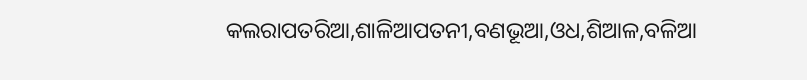କଲରାପତରିଆ,ଶାଳିଆପତନୀ,ବଣଭୂଆ,ଓଧ,ଶିଆଳ,ବଳିଆ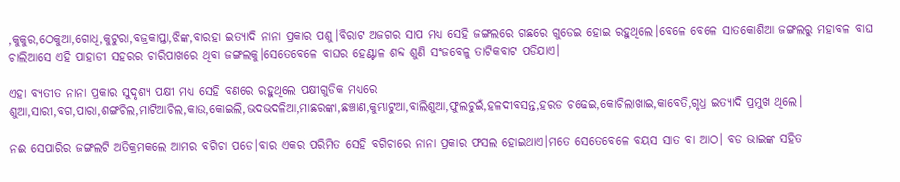,କୁକୁର,ଠେକୁଆ,ଗୋଧି,କୁଟୁରା,ବଜ୍ରକାପ୍ତା,ଝିଙ୍କ,ବାରହା ଇତ୍ୟାଦି ନାନା ପ୍ରକାର ପଶୁ।ବିରାଟ ଅଜଗର ସାପ ମଧ୍ୟ ସେହି ଜଙ୍ଗଲରେ ଗଛରେ ଗୁଡେଇ ହୋଇ ରହୁଥିଲେ।ବେଳେ ବେଳେ ସାତକୋଶିଆ ଜଙ୍ଗଲରୁ ମହାବଳ ବାଘ ଚାଲିଆସେ ଏହି ପାହାଡୀ ସହରର ଚାରିପାଖରେ ଥିବା ଜଙ୍ଗଲକୁ।ସେତେବେଳେ ବାଘର ହେଣ୍ଟାଳ ଶବ୍ଦ ଶୁଣି ସଂଜବେଳୁ ତାଟିକବାଟ ପଡିଯାଏ।

ଏହା ବ୍ୟତୀତ ନାନା ପ୍ରକାର ସୁଦୃଶ୍ୟ ପକ୍ଷୀ ମଧ୍ୟ ସେହି ବଣରେ ରହୁଥିଲେ ପକ୍ଷୀଗୁଡିକ ମଧ୍ୟରେ ଶୁଆ,ସାରୀ,ବଗ,ପାରା,ଶଙ୍ଗଚିଲ,ମାଟିଆଚିଲ,କାଉ,କୋଇଲି,ଭଦଭଦଳିଆ,ମାଛରଙ୍କା,ଛଞ୍ଚାଣ,କୁମ୍ଭାଟୁଆ,ବାଲିଶୁଆ,ଫୁଲଚୁଇଁ,ହଳଦୀବସନ୍ତ,ହରଡ ଚଢେଇ,କୋଚିଲାଖାଇ,କାବେତି,ଗୃଧ୍ର ଇତ୍ୟାଦି ପ୍ରମୁଖ ଥିଲେ।

ନଈ ସେପାରିର ଜଙ୍ଗଲଟି ଅତିକ୍ରମକଲେ ଆମର ବଗିଚା ପଡେ।ବାର ଏକର ପରିମିତ ସେହି ବଗିଚାରେ ନାନା ପ୍ରକାର ଫସଲ ହୋଇଥାଏ।ମତେ ସେତେବେଳେ ବୟସ ସାତ ବା ଆଠ। ବଡ ଭାଇଙ୍କ ସହିତ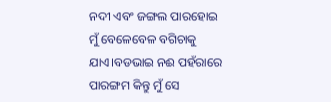ନଦୀ ଏବଂ ଜଙ୍ଗଲ ପାରହୋଇ ମୁଁ ବେଳେବେଳ ବଗିଚାକୁ ଯାଏ।ବଡଭାଇ ନଈ ପହଁରାରେ ପାରଙ୍ଗମ କିନ୍ତୁ ମୁଁ ସେ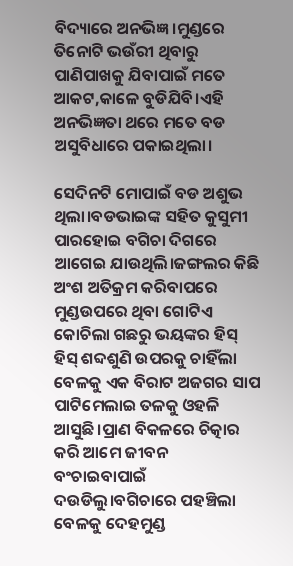ବିଦ୍ୟାରେ ଅନଭିଜ୍ଞ।ମୁଣ୍ଡରେ ତିନୋଟି ଭଉଁରୀ ଥିବାରୁ ପାଣିପାଖକୁ ଯିବାପାଇଁ ମତେ ଆକଟ,କାଳେ ବୁଡିଯିବି।ଏହି ଅନଭିଜ୍ଞତା ଥରେ ମତେ ବଡ ଅସୁବିଧାରେ ପକାଇଥିଲା।

ସେଦିନଟି ମୋପାଇଁ ବଡ ଅଶୁଭ ଥିଲା।ବଡଭାଇଙ୍କ ସହିତ କୁସୁମୀ ପାରହୋଇ ବଗିଚା ଦିଗରେ ଆଗେଇ ଯାଉଥିଲି।ଜଙ୍ଗଲର କିଛି ଅଂଶ ଅତିକ୍ରମ କରିବାପରେ ମୁଣ୍ଡଉପରେ ଥିବା ଗୋଟିଏ କୋଚିଲା ଗଛରୁ ଭୟଙ୍କର ହିସ୍ ହିସ୍ ଶବ୍ଦଶୁଣି ଉପରକୁ ଚାହିଁଲା ବେଳକୁ ଏକ ବିରାଟ ଅଜଗର ସାପ ପାଟିମେଲାଇ ତଳକୁ ଓହଳି ଆସୁଛି।ପ୍ରାଣ ବିକଳରେ ଚିତ୍କାର କରି ଆମେ ଜୀବନ ବଂଚାଇବାପାଇଁ ଦଉଡିଲୁ।ବଗିଚାରେ ପହଞ୍ଚିଲା ବେଳକୁ ଦେହମୁଣ୍ଡ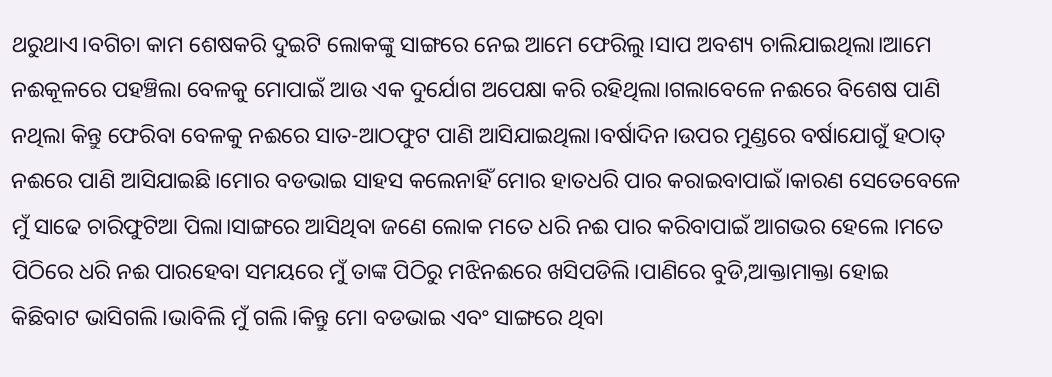ଥରୁଥାଏ।ବଗିଚା କାମ ଶେଷକରି ଦୁଇଟି ଲୋକଙ୍କୁ ସାଙ୍ଗରେ ନେଇ ଆମେ ଫେରିଲୁ।ସାପ ଅବଶ୍ୟ ଚାଲିଯାଇଥିଲା।ଆମେ ନଈକୂଳରେ ପହଞ୍ଚିଲା ବେଳକୁ ମୋପାଇଁ ଆଉ ଏକ ଦୁର୍ଯୋଗ ଅପେକ୍ଷା କରି ରହିଥିଲା।ଗଲାବେଳେ ନଈରେ ବିଶେଷ ପାଣି ନଥିଲା କିନ୍ତୁ ଫେରିବା ବେଳକୁ ନଈରେ ସାତ-ଆଠଫୁଟ ପାଣି ଆସିଯାଇଥିଲା।ବର୍ଷାଦିନ।ଉପର ମୁଣ୍ଡରେ ବର୍ଷାଯୋଗୁଁ ହଠାତ୍ ନଈରେ ପାଣି ଆସିଯାଇଛି।ମୋର ବଡଭାଇ ସାହସ କଲେନାହିଁ ମୋର ହାତଧରି ପାର କରାଇବାପାଇଁ।କାରଣ ସେତେବେଳେ ମୁଁ ସାଢେ ଚାରିଫୁଟିଆ ପିଲା।ସାଙ୍ଗରେ ଆସିଥିବା ଜଣେ ଲୋକ ମତେ ଧରି ନଈ ପାର କରିବାପାଇଁ ଆଗଭର ହେଲେ ।ମତେ ପିଠିରେ ଧରି ନଈ ପାରହେବା ସମୟରେ ମୁଁ ତାଙ୍କ ପିଠିରୁ ମଝିନଈରେ ଖସିପଡିଲି।ପାଣିରେ ବୁଡି,ଆକ୍ତାମାକ୍ତା ହୋଇ କିଛିବାଟ ଭାସିଗଲି।ଭାବିଲି ମୁଁ ଗଲି।କିନ୍ତୁ ମୋ ବଡଭାଇ ଏବଂ ସାଙ୍ଗରେ ଥିବା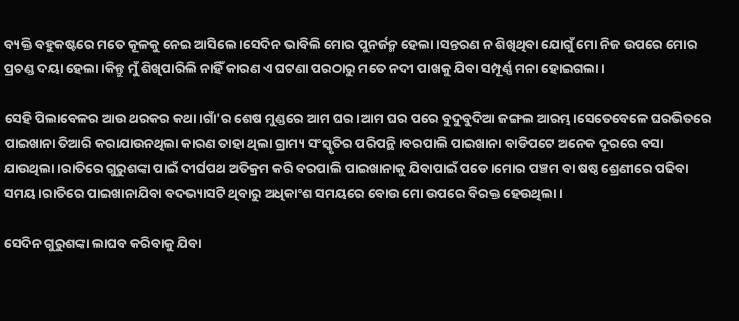ବ୍ୟକ୍ତି ବହୁକଷ୍ଟରେ ମତେ କୂଳକୁ ନେଇ ଆସିଲେ।ସେଦିନ ଭାବିଲି ମୋର ପୁନର୍ଜନ୍ମ ହେଲା।ସନ୍ତରଣ ନ ଶିଖିଥିବା ଯୋଗୁଁ ମୋ ନିଜ ଉପରେ ମୋର ପ୍ରଚଣ୍ଡ ଦୟା ହେଲା।କିନ୍ତୁ ମୁଁ ଶିଖିପାରିଲି ନାହିଁ କାରଣ ଏ ଘଟଣା ପରଠାରୁ ମତେ ନଦୀ ପାଖକୁ ଯିବା ସମ୍ପୂର୍ଣ୍ଣ ମନା ହୋଇଗଲା।

ସେହି ପିଲାବେଳର ଆଉ ଥରକର କଥା।ଗାଁ'ର ଶେଷ ମୁଣ୍ଡରେ ଆମ ଘର।ଆମ ଘର ପରେ ବୁଦୁବୁଦିଆ ଜଙ୍ଗଲ ଆରମ୍ଭ।ସେତେବେଳେ ଘରଭିତରେ ପାଇଖାନା ତିଆରି କରାଯାଉନଥିଲା କାରଣ ତାହା ଥିଲା ଗ୍ରାମ୍ୟ ସଂସ୍କୃତିର ପରିପନ୍ଥି।ବରପାଲି ପାଇଖାନା ବାଡିପଟେ ଅନେକ ଦୂରରେ ବସା ଯାଉଥିଲା।ରାତିରେ ଗୁରୁଶଙ୍କା ପାଇଁ ଦୀର୍ଘପଥ ଅତିକ୍ରମ କରି ବରପାଲି ପାଇଖାନାକୁ ଯିବାପାଇଁ ପଡେ।ମୋର ପଞ୍ଚମ ବା ଷଷ୍ଠ ଶ୍ରେଣୀରେ ପଢିବା ସମୟ।ରାତିରେ ପାଇଖାନାଯିବା ବଦଭ୍ୟାସଟି ଥିବାରୁ ଅଧିକାଂଶ ସମୟରେ ବୋଉ ମୋ ଉପରେ ବିରକ୍ତ ହେଉଥିଲା।

ସେଦିନ ଗୁରୁଶଙ୍କା ଲାଘବ କରିବାକୁ ଯିବା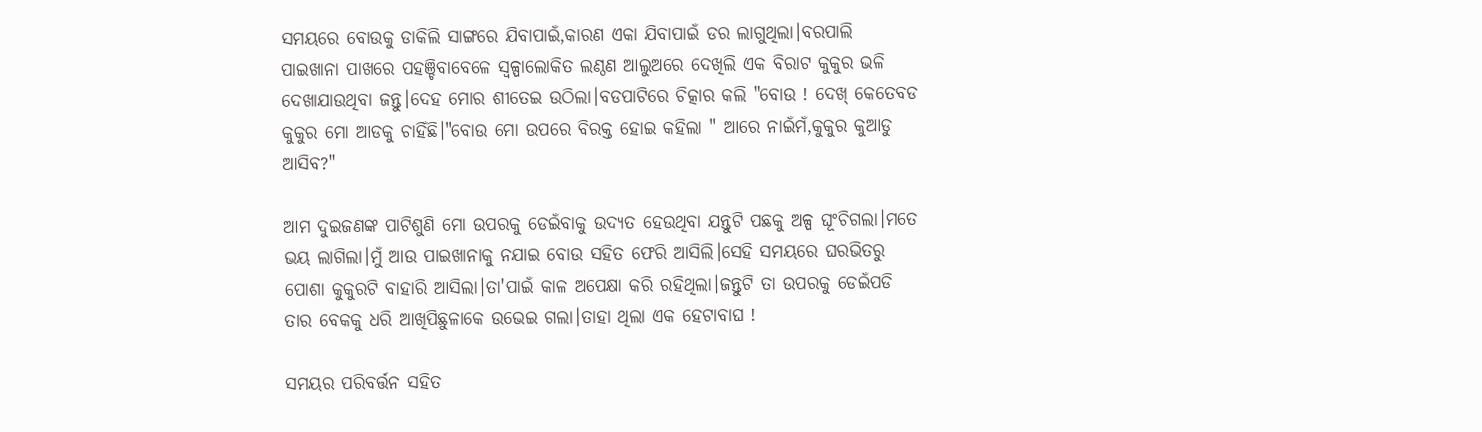ସମୟରେ ବୋଉକୁ ଡାକିଲି ସାଙ୍ଗରେ ଯିବାପାଇଁ,କାରଣ ଏକା ଯିବାପାଇଁ ଡର ଲାଗୁଥିଲା।ବରପାଲି ପାଇଖାନା ପାଖରେ ପହଞ୍ଚିବାବେଳେ ସ୍ୱଳ୍ପାଲୋକିତ ଲଣ୍ଠଣ ଆଲୁଅରେ ଦେଖିଲି ଏକ ବିରାଟ କୁକୁର ଭଳି ଦେଖାଯାଉଥିବା ଜନ୍ତୁ।ଦେହ ମୋର ଶୀତେଇ ଉଠିଲା।ବଡପାଟିରେ ଚିତ୍କାର କଲି "ବୋଉ ! ଦେଖ୍ କେତେବଡ କୁକୁର ମୋ ଆଡକୁ ଚାହିଁଛି।"ବୋଉ ମୋ ଉପରେ ବିରକ୍ତ ହୋଇ କହିଲା " ଆରେ ନାଇଁମଁ,କୁକୁର କୁଆଡୁ ଆସିବ?"

ଆମ ଦୁଇଜଣଙ୍କ ପାଟିଶୁଣି ମୋ ଉପରକୁ ଡେଇଁବାକୁ ଉଦ୍ୟତ ହେଉଥିବା ଯନ୍ତୁଟି ପଛକୁ ଅଳ୍ପ ଘୂଂଚିଗଲା।ମତେ ଭୟ ଲାଗିଲା।ମୁଁ ଆଉ ପାଇଖାନାକୁ ନଯାଇ ବୋଉ ସହିତ ଫେରି ଆସିଲି।ସେହି ସମୟରେ ଘରଭିତରୁ ପୋଶା କୁକୁରଟି ବାହାରି ଆସିଲା।ତା'ପାଇଁ କାଳ ଅପେକ୍ଷା କରି ରହିଥିଲା।ଜନ୍ତୁଟି ତା ଉପରକୁ ଡେଇଁପଡି ତାର ବେକକୁ ଧରି ଆଖିପିଛୁଳାକେ ଉଭେଇ ଗଲା।ତାହା ଥିଲା ଏକ ହେଟାବାଘ !

ସମୟର ପରିବର୍ତ୍ତନ ସହିତ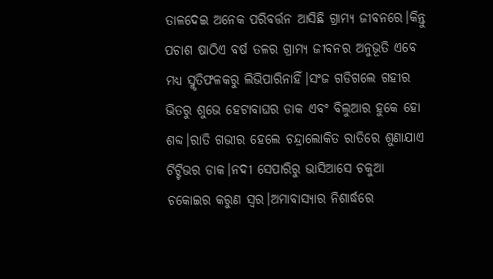ତାଳଦେଇ ଅନେକ ପରିବର୍ତ୍ତନ ଆସିଛି ଗ୍ରାମ୍ଯ ଜୀବନରେ।କିନ୍ତୁ ପଚାଶ ଷାଠିଏ ବର୍ଷ ତଳର ଗ୍ରାମ୍ୟ ଜୀବନର ଅନୁଭୂତି ଏବେ ମଧ୍ୟ ସ୍ମୃତିଫଳକରୁ ଲିଭିପାରିନାହିଁ।ସଂଜ ଗଡିଗଲେ ଗହୀର ଭିତରୁ ଶୁଭେ ହେଟାବାଘର ଡାକ ଏବଂ ବିଲୁଆର ହୁକେ ହୋ ଶବ୍ଦ।ରାତି ଗଭୀର ହେଲେ ଚନ୍ଦ୍ରାଲୋକିତ ରାତିରେ ଶୁଣାଯାଏ ଟିଟ୍ଟିଭର ଡାକ।ନଦୀ ସେପାରିରୁ ଭାସିଆସେ ଚକୁଆ ଚକୋଇର କରୁଣ ସ୍ୱର।ଅମାବାସ୍ୟାର ନିଶାର୍ଦ୍ଧରେ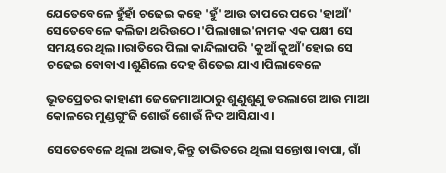ଯେତେବେଳେ ହୁଁହାଁ ଚଢେଇ କହେ 'ହୁଁ' ଆଉ ତାପରେ ପରେ 'ହାଆଁ' ସେତେବେଳେ କଲିଜା ଥରିଉଠେ।'ପିଲାଖାଇ'ନାମକ ଏକ ପକ୍ଷୀ ସେ ସମୟରେ ଥିଲ।।ରାତିରେ ପିଲା କାନ୍ଦିଲାପରି 'କୁଆଁ କୁଆଁ'ହୋଇ ସେ ଚଢେଇ ବୋବାଏ।ଶୁଣିଲେ ଦେହ ଶିତେଇ ଯାଏ।ପିଲାବେଳେ

ଭୂତପ୍ରେତର କାହାଣୀ ଜେଜେମାଆଠାରୁ ଶୁଣୁଶୁଣୁ ଡରଲାଗେ ଆଉ ମାଆ କୋଳରେ ମୁଣ୍ଡଗୁଂଜି ଶୋଉଁ ଶୋଉଁ ନିଦ ଆସିଯାଏ।

ସେତେବେଳେ ଥିଲା ଅଭାବ,କିନ୍ତୁ ତାଭିତରେ ଥିଲା ସନ୍ତୋଷ।ବାପା, ଗାଁ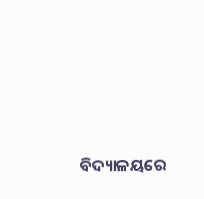ବିଦ୍ୟାଳୟରେ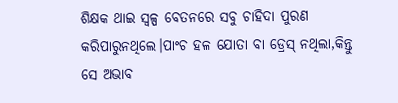ଶିକ୍ଷକ ଥାଇ ସ୍ୱଳ୍ପ ବେତନରେ ସବୁ ଚାହିଦା ପୁରଣ କରିପାରୁନଥିଲେ।ପାଂଚ ହଳ ଯୋତା ବା ଡ୍ରେସ୍ ନଥିଲା,କିନ୍ତୁ ସେ ଅଭାବ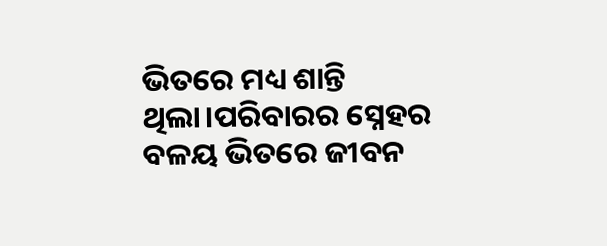ଭିତରେ ମଧ୍ୟ ଶାନ୍ତି ଥିଲା।ପରିବାରର ସ୍ନେହର ବଳୟ ଭିତରେ ଜୀବନ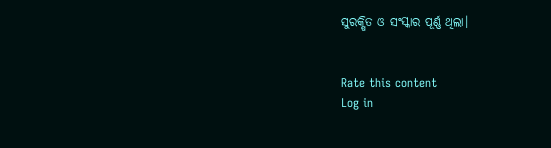ସୁରକ୍ଷିତ ଓ ସଂସ୍କାର ପୂର୍ଣ୍ଣ ଥିଲା।


Rate this content
Log in